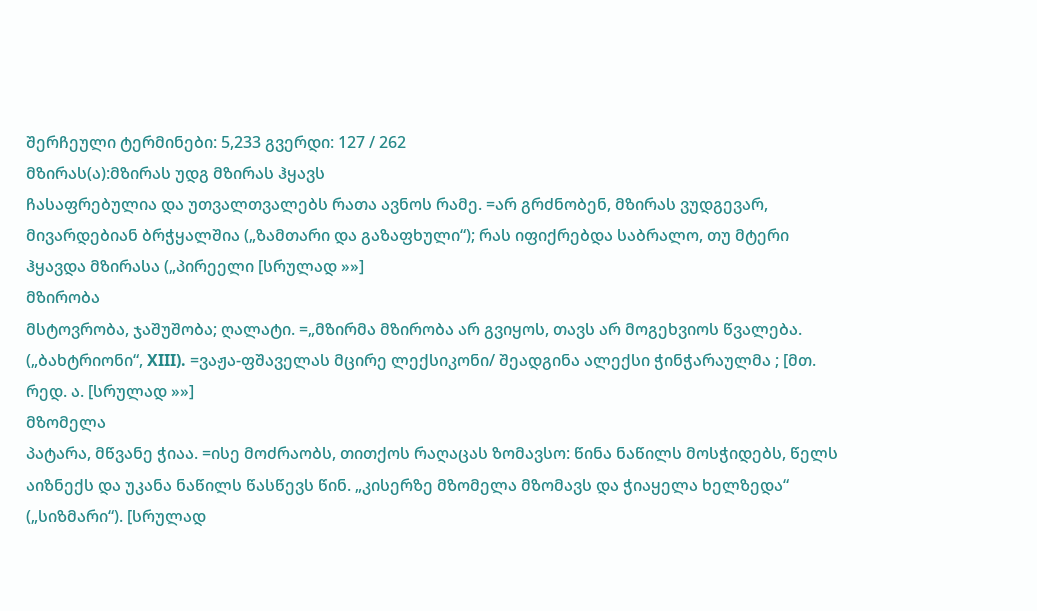შერჩეული ტერმინები: 5,233 გვერდი: 127 / 262
მზირას(ა):მზირას უდგ მზირას ჰყავს
ჩასაფრებულია და უთვალთვალებს რათა ავნოს რამე. =არ გრძნობენ, მზირას ვუდგევარ, მივარდებიან ბრჭყალშია („ზამთარი და გაზაფხული“); რას იფიქრებდა საბრალო, თუ მტერი ჰყავდა მზირასა („პირეელი [სრულად »»]
მზირობა
მსტოვრობა, ჯაშუშობა; ღალატი. =„მზირმა მზირობა არ გვიყოს, თავს არ მოგეხვიოს წვალება. („ბახტრიონი“, XIII). =ვაჟა-ფშაველას მცირე ლექსიკონი/ შეადგინა ალექსი ჭინჭარაულმა ; [მთ. რედ. ა. [სრულად »»]
მზომელა
პატარა, მწვანე ჭიაა. =ისე მოძრაობს, თითქოს რაღაცას ზომავსო: წინა ნაწილს მოსჭიდებს, წელს აიზნექს და უკანა ნაწილს წასწევს წინ. „კისერზე მზომელა მზომავს და ჭიაყელა ხელზედა“ („სიზმარი“). [სრულად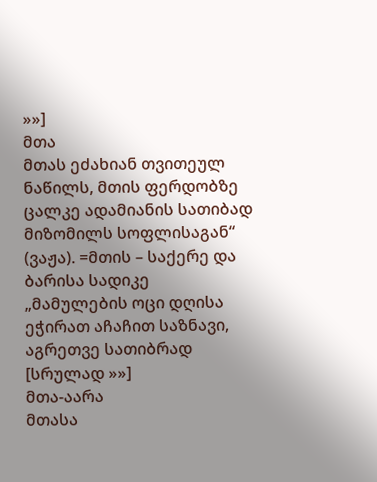»»]
მთა
მთას ეძახიან თვითეულ ნაწილს, მთის ფერდობზე ცალკე ადამიანის სათიბად მიზომილს სოფლისაგან“ (ვაჟა). =მთის – საქერე და ბარისა სადიკე „მამულების ოცი დღისა ეჭირათ აჩაჩით საზნავი, აგრეთვე სათიბრად [სრულად »»]
მთა-აარა
მთასა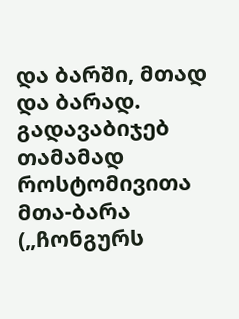და ბარში, მთად და ბარად. გადავაბიჯებ თამამად როსტომივითა მთა-ბარა („ჩონგურს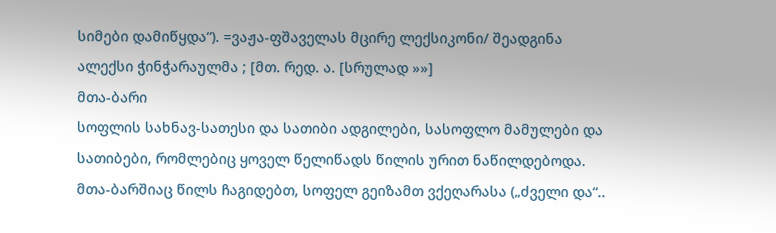სიმები დამიწყდა“). =ვაჟა-ფშაველას მცირე ლექსიკონი/ შეადგინა ალექსი ჭინჭარაულმა ; [მთ. რედ. ა. [სრულად »»]
მთა-ბარი
სოფლის სახნავ-სათესი და სათიბი ადგილები, სასოფლო მამულები და სათიბები, რომლებიც ყოველ წელიწადს წილის ურით ნაწილდებოდა. მთა-ბარშიაც წილს ჩაგიდებთ, სოფელ გეიზამთ ვქეღარასა („ძველი და“..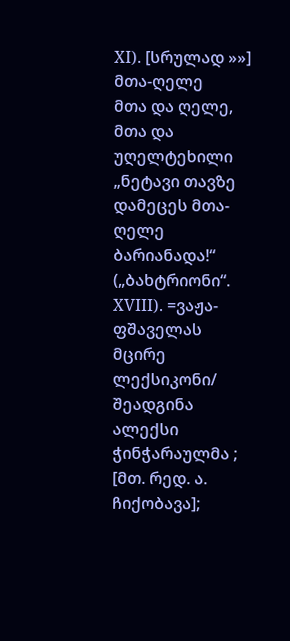XI). [სრულად »»]
მთა-ღელე
მთა და ღელე, მთა და უღელტეხილი „ნეტავი თავზე დამეცეს მთა-ღელე ბარიანადა!“ („ბახტრიონი“. XVIII). =ვაჟა-ფშაველას მცირე ლექსიკონი/ შეადგინა ალექსი ჭინჭარაულმა ; [მთ. რედ. ა. ჩიქობავა];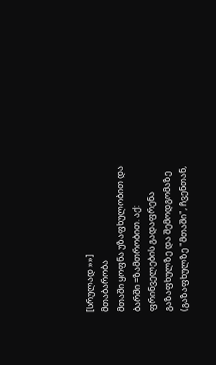[სრულად »»]
მთაბარობა
მთაში ყოფნა უზაფხულობით და ბარში =ზამთრობით. აქ: ფრინველების გადაფრენა გაზაფხულზე და შემოდგომაზე (გაზაფხულზე "მთაში", ჩვენთან,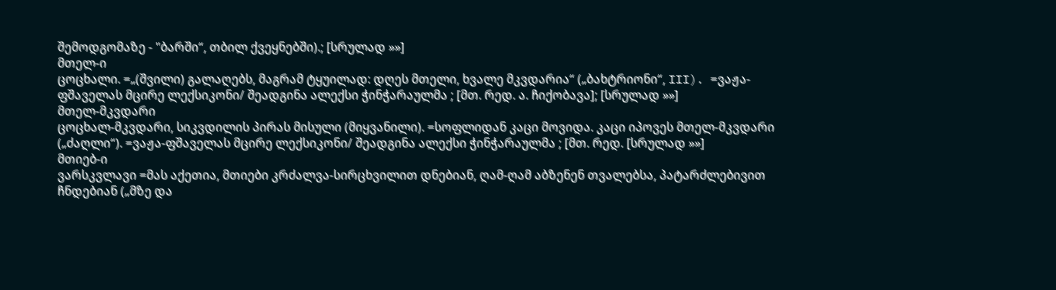შემოდგომაზე - "ბარში“, თბილ ქვეყნებში).; [სრულად »»]
მთელ-ი
ცოცხალი. =„(შვილი) გალაღებს, მაგრამ ტყუილად: დღეს მთელი, ხვალე მკვდარია“ („ბახტრიონი“, III). =ვაჟა-ფშაველას მცირე ლექსიკონი/ შეადგინა ალექსი ჭინჭარაულმა ; [მთ. რედ. ა. ჩიქობავა]; [სრულად »»]
მთელ-მკვდარი
ცოცხალ-მკვდარი, სიკვდილის პირას მისული (მიყვანილი). =სოფლიდან კაცი მოვიდა. კაცი იპოვეს მთელ-მკვდარი („ძაღლი“). =ვაჟა-ფშაველას მცირე ლექსიკონი/ შეადგინა ალექსი ჭინჭარაულმა ; [მთ. რედ. [სრულად »»]
მთიებ-ი
ვარსკვლავი =მას აქეთია, მთიები კრძალვა-სირცხვილით დნებიან, ღამ-ღამ აბზენენ თვალებსა, პატარძლებივით ჩნდებიან („მზე და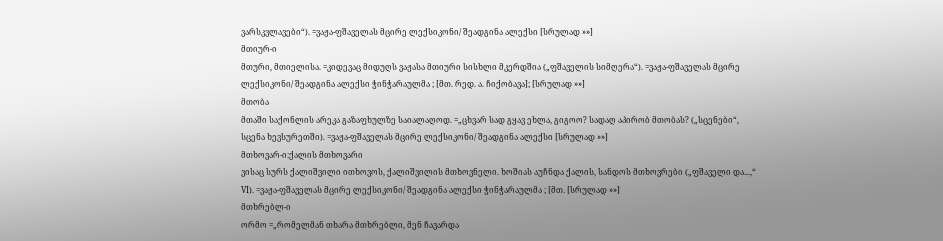ვარსკვლავები“). =ვაჟა-ფშაველას მცირე ლექსიკონი/ შეადგინა ალექსი [სრულად »»]
მთიურ-ი
მთური, მთიელისა. =კიდევაც მიდუღს ვაჟასა მთიური სისხლი მკერდშია („ფშაველის სიმღერა“). =ვაჟა-ფშაველას მცირე ლექსიკონი/ შეადგინა ალექსი ჭინჭარაულმა ; [მთ. რედ. ა. ჩიქობავა]; [სრულად »»]
მთობა
მთაში საქონლის არეკა გაზაფხულზე საიალაღოდ. =„ცხვარ სად გყავ ეხლა, გიგოო? სადაღ აპირობ მთობას? („სცენები“, სცენა ხევსურეთში). =ვაჟა-ფშაველას მცირე ლექსიკონი/ შეადგინა ალექსი [სრულად »»]
მთხოვარ-ი:ქალის მთხოვარი
ვისაც სურს ქალიშვილი ითხოვოს, ქალიშვილის მთხოვნელი. ხოშიას აუჩნდა ქალის, სანდოს მთხოვრები („ფშაველი და...,“ VI). =ვაჟა-ფშაველას მცირე ლექსიკონი/ შეადგინა ალექსი ჭინჭარაულმა ; [მთ. [სრულად »»]
მთხრებლ-ი
ორმო =„რომელმან თხარა მთხრებლი, მენ ჩავარდა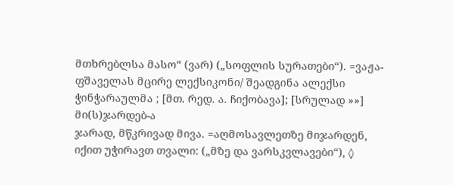მთხრებლსა მასო“ (ვარ) („სოფლის სურათები“). =ვაჟა-ფშაველას მცირე ლექსიკონი/ შეადგინა ალექსი ჭინჭარაულმა ; [მთ. რედ. ა. ჩიქობავა]; [სრულად »»]
მი(ს)ჯარდებ-ა
ჯარად, მწკრივად მივა. =აღმოსავლეთზე მიჯარდენ, იქით უჭირავთ თვალი: („მზე და ვარსკვლავები“), ◊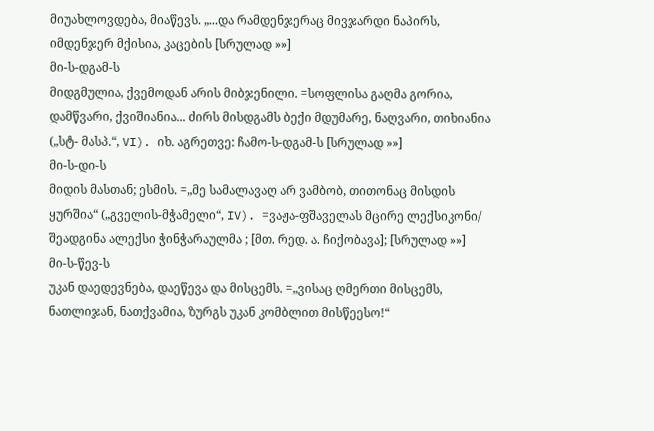მიუახლოვდება, მიაწევს. „...და რამდენჯერაც მივჯარდი ნაპირს, იმდენჯერ მქისია, კაცების [სრულად »»]
მი-ს-დგამ-ს
მიდგმულია, ქვემოდან არის მიბჯენილი. =სოფლისა გაღმა გორია, დამწვარი, ქვიშიანია... ძირს მისდგამს ბექი მდუმარე, ნაღვარი, თიხიანია („სტ- მასპ.“, VI). იხ. აგრეთვე: ჩამო-ს-დგამ-ს [სრულად »»]
მი-ს-დი-ს
მიდის მასთან; ესმის. =„მე სამალავაღ არ ვამბობ, თითონაც მისდის ყურშია“ („გველის-მჭამელი“, IV). =ვაჟა-ფშაველას მცირე ლექსიკონი/ შეადგინა ალექსი ჭინჭარაულმა ; [მთ. რედ. ა. ჩიქობავა]; [სრულად »»]
მი-ს-წევ-ს
უკან დაედევნება, დაეწევა და მისცემს. =„ვისაც ღმერთი მისცემს, ნათლიჯან, ნათქვამია, ზურგს უკან კომბლით მისწეესო!“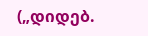(„დიდებ.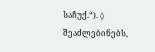საჩუქ.“). ◊ შეაძლებინებს,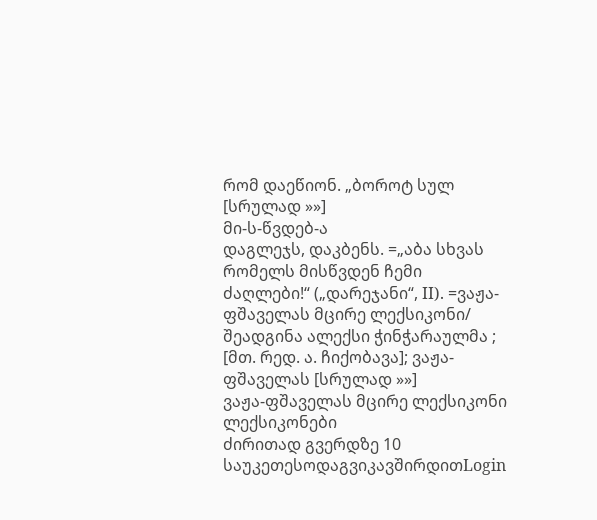რომ დაეწიონ. „ბოროტ სულ [სრულად »»]
მი-ს-წვდებ-ა
დაგლეჯს, დაკბენს. =„აბა სხვას რომელს მისწვდენ ჩემი ძაღლები!“ („დარეჯანი“, II). =ვაჟა-ფშაველას მცირე ლექსიკონი/ შეადგინა ალექსი ჭინჭარაულმა ; [მთ. რედ. ა. ჩიქობავა]; ვაჟა-ფშაველას [სრულად »»]
ვაჟა-ფშაველას მცირე ლექსიკონი ლექსიკონები
ძირითად გვერდზე 10 საუკეთესოდაგვიკავშირდითLogin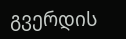გვერდის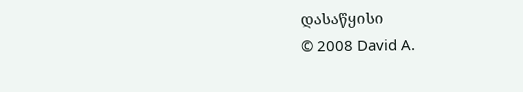დასაწყისი
© 2008 David A.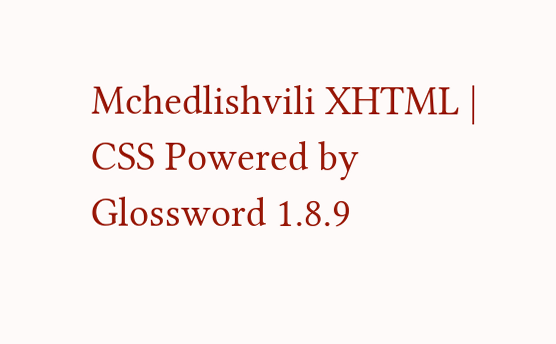Mchedlishvili XHTML | CSS Powered by Glossword 1.8.9